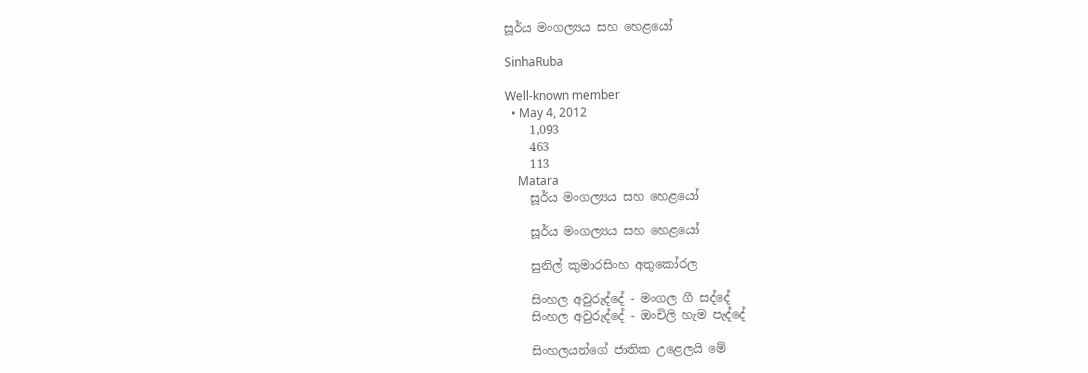සූර්ය මංගල්‍යය සහ හෙළයෝ

SinhaRuba

Well-known member
  • May 4, 2012
    1,093
    463
    113
    Matara
    සූර්ය මංගල්‍යය සහ හෙළයෝ

    සූර්ය මංගල්‍යය සහ හෙළයෝ

    සුනිල් කුමාරසිංහ අතුකෝරල

    සිංහල අවුරුද්දේ - මංගල ගී සද්දේ
    සිංහල අවුරුද්දේ - ඔංචිලි හැම පැද්දේ

    සිංහලයන්ගේ ජාතික උළෙලයි මේ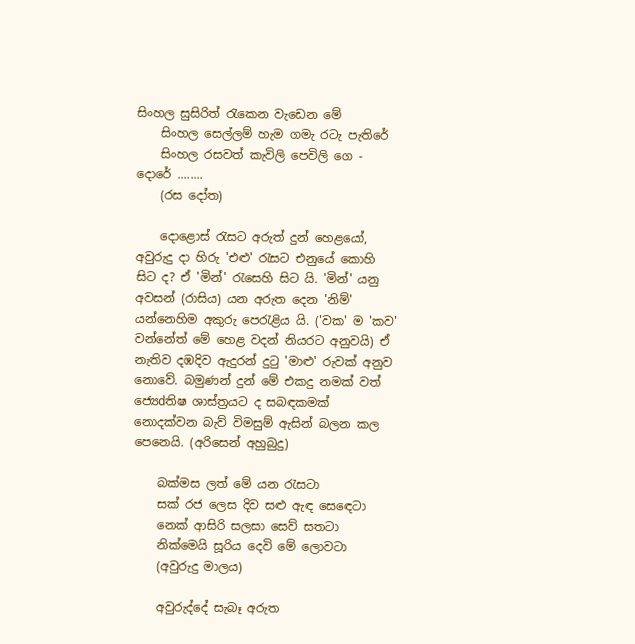සිංහල සුසිරිත් රැකෙන වැඩෙන මේ
    සිංහල සෙල්ලම් හැම ගමැ රටැ පැතිරේ
    සිංහල රසවත් කැවිලි පෙවිලි ගෙ - දොරේ ........
    (රස දෝත)

    දොළොස්‌ රැසට අරුත් දුන් හෙළයෝ, අවුරුදු දා හිරු 'එළු' රැසට එනුයේ කොහි සිට ද? ඒ 'මින්' රැසෙහි සිට යි. 'මින්' යනු අවසන් (රාසිය) යන අරුත දෙන 'නිම්' යන්නෙහිම අකුරු පෙරැළිය යි. ('වක' ම 'කව' වන්නේත් මේ හෙළ වදන් නියරට අනුවයි) ඒ නැතිව දඹදිව ඇදුරන් දුටු 'මාළු' රුවක්‌ අනුව නොවේ. බමුණන් දුන් මේ එකදු නමක්‌ වත් ජ්‍යෙdතිෂ ශාස්‌ත්‍රයට ද සබඳකමක්‌ නොදක්‌වන බැව් විමසුම් ඇසින් බලන කල පෙනෙයි. (අරිසෙන් අහුබුදු)

    බක්‌මස ලත් මේ යන රැසටා
    සක්‌ රජ ලෙස දිව සළු ඇඳ සෙඳෙටා
    නෙක්‌ ආසිරි සලසා සෙව් සතටා
    නික්‌මෙයි සූරිය දෙවි මේ ලොවටා
    (අවුරුදු මාලය)

    අවුරුද්දේ සැබෑ අරුත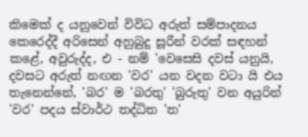කිමෙක්‌ ද යනුවෙන් විවිධ අරුත් සම්පාදනය කෙරෙද්දී අරිසෙන් අහුබුදු සූරීන් වරක්‌ සඳහන් කළේ, අවුරුද්ද, එ - නම් 'වෙසෙසි දවස්‌ යනුයි, දවසට අරුත් නඟන 'වර' යන වදන වටා යි එය තැනෙන්නේ, 'බර' ම 'බරතු' 'බුරුතු' වන අයුරින් 'වර' පදය ස්‌වාර්ථ තද්ධිත 'ත'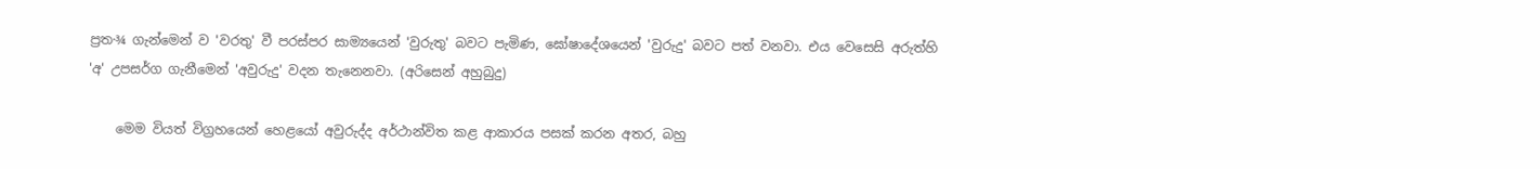ප්‍රත·¾ ගැන්මෙන් ව 'වරතු' වී පරස්‌පර සාම්‍යයෙන් 'වුරුතු' බවට පැමිණ, ඝෝෂාදේශයෙන් 'වුරුදු' බවට පත් වනවා. එය වෙසෙසි අරුත්හි 'අ' උපසර්ග ගැනීමෙන් 'අවුරුදු' වදන තැනෙනවා. (අරිසෙන් අහුබුදු)

    මෙම වියත් විග්‍රහයෙන් හෙළයෝ අවුරුද්ද අර්ථාන්විත කළ ආකාරය පසක්‌ කරන අතර, බහු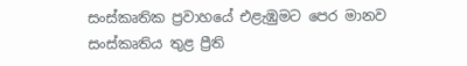සංස්‌කෘතික ප්‍රවාහයේ එළැඹුමට පෙර මානව සංස්‌කෘතිය තුළ ප්‍රීති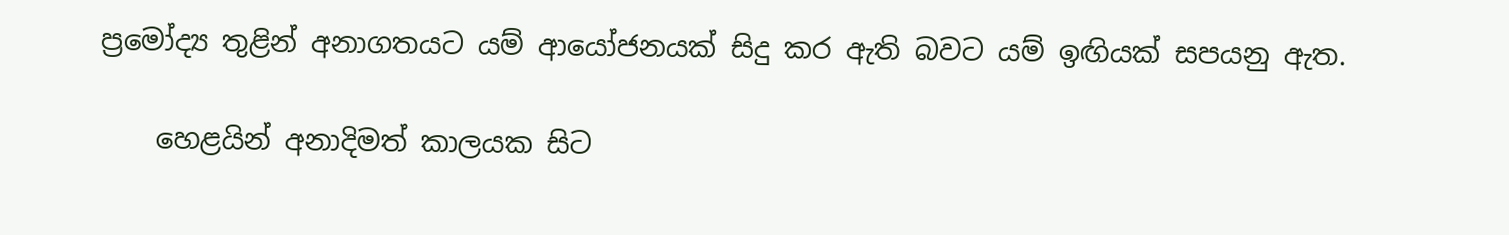ප්‍රමෝද්‍ය තුළින් අනාගතයට යම් ආයෝජනයක්‌ සිදු කර ඇති බවට යම් ඉඟියක්‌ සපයනු ඇත.

    හෙළයින් අනාදිමත් කාලයක සිට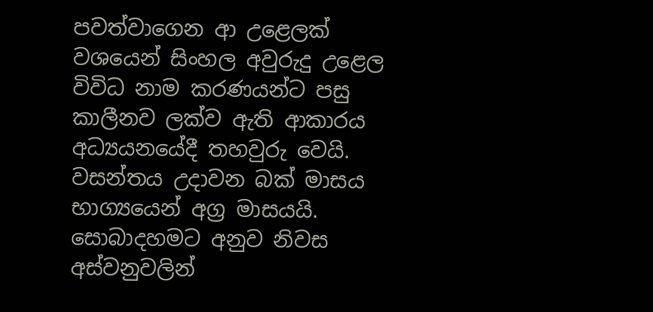පවත්වාගෙන ආ උළෙලක්‌ වශයෙන් සිංහල අවුරුදු උළෙල විවිධ නාම කරණයන්ට පසු කාලීනව ලක්‌ව ඇති ආකාරය අධ්‍යයනයේදී තහවුරු වෙයි. වසන්තය උදාවන බක්‌ මාසය භාග්‍යයෙන් අග්‍ර මාසයයි. සොබාදහමට අනුව නිවස අස්‌වනුවලින්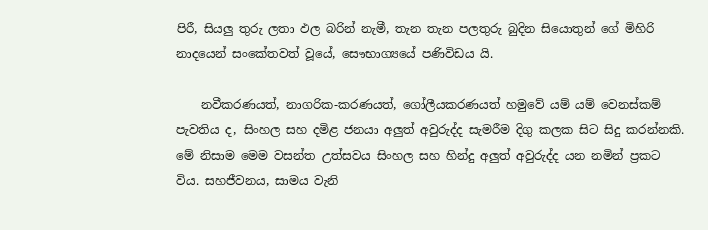පිරී, සියලු තුරු ලතා ඵල බරින් නැමී, තැන තැන පලතුරු බුදින සියොතුන් ගේ මිහිරි නාදයෙන් සංකේතවත් වූයේ, සෞභාග්‍යයේ පණිවිඩය යි.

    නවීකරණයත්, නාගරික-කරණයත්, ගෝලීයකරණයත් හමුවේ යම් යම් වෙනස්‌කම් පැවතිය ද, සිංහල සහ දමිළ ජනයා අලුත් අවුරුද්ද සැමරීම දිගු කලක සිට සිදු කරන්නකි. මේ නිසාම මෙම වසන්ත උත්සවය සිංහල සහ හින්දු අලුත් අවුරුද්ද යන නමින් ප්‍රකට විය. සහජීවනය, සාමය වැනි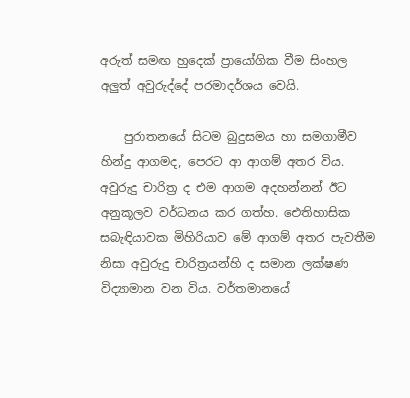අරුත් සමඟ හුදෙක්‌ ප්‍රායෝගික වීම සිංහල අලුත් අවුරුද්දේ පරමාදර්ශය වෙයි.

    පුරාතනයේ සිටම බුදුසමය හා සමගාමීව හින්දු ආගමද, පෙරට ආ ආගම් අතර විය. අවුරුදු චාරිත්‍ර ද එම ආගම අදහන්නන් ඊට අනුකූලව වර්ධනය කර ගත්හ. ඓතිහාසික සබැඳියාවක මිහිරියාව මේ ආගම් අතර පැවතීම නිසා අවුරුදු චාරිත්‍රයන්හි ද සමාන ලක්‌ෂණ විද්‍යාමාන වන විය. වර්තමානයේ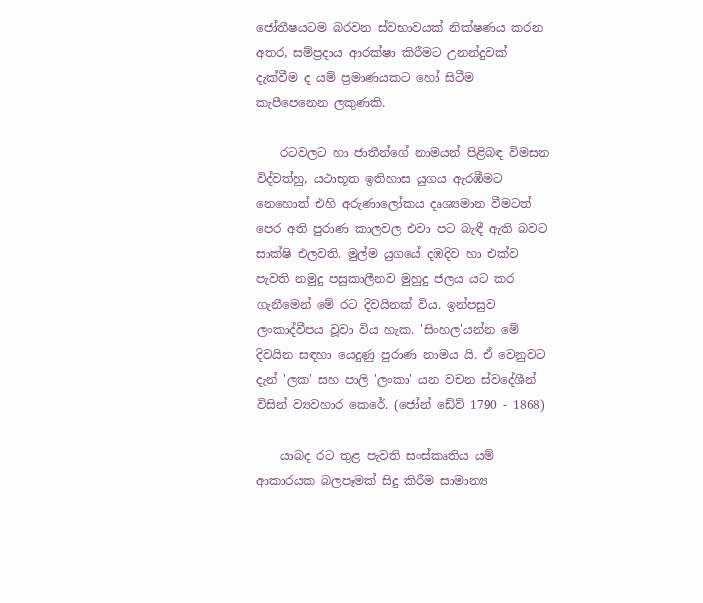ජෝතීෂයටම බරවන ස්‌වභාවයක්‌ නික්‌ෂණය කරන අතර, සම්ප්‍රදාය ආරක්‌ෂා කිරීමට උනන්දුවක්‌ දැක්‌වීම ද යම් ප්‍රමාණයකට හෝ සිටීම කැපීපෙනෙන ලකුණකි.

    රටවලට හා ජාතීන්ගේ නාමයන් පිළිබඳ විමසන විද්වත්හු, යථාභූත ඉතිහාස යුගය ඇරඹීමට නෙහොත් එහි අරුණාලෝකය දෘශ්‍යමාන වීමටත් පෙර අති පුරාණ කාලවල එවා පට බැඳී ඇති බවට සාක්‌ෂි එලවති. මුල්ම යුගයේ දඹදිව හා එක්‌ව පැවති නමුදු පසුකාලීනව මුහුදු ජලය යට කර ගැනීමෙන් මේ රට දිවයිනක්‌ විය. ඉන්පසුව ලංකාද්වීපය වූවා විය හැක. 'සිංහල'යන්න මේ දිවයින සඳහා යෙදුණු පුරාණ නාමය යි. ඒ වෙනුවට දැන් 'ලක' සහ පාලි 'ලංකා' යන වචන ස්‌වදේශීන් විසින් ව්‍යවහාර කෙරේ. (ජෝන් ඩේව් 1790 - 1868)

    යාබද රට තුළ පැවති සංස්‌කෘතිය යම් ආකාරයක බලපෑමක්‌ සිදු කිරීම සාමාන්‍ය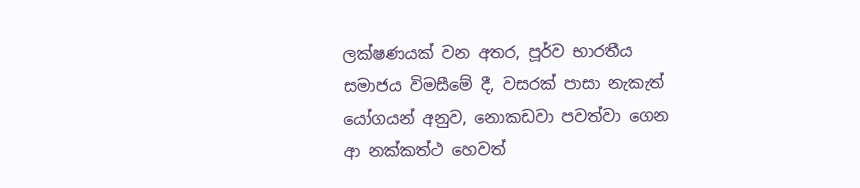ලක්‌ෂණයක්‌ වන අතර, පූර්ව භාරතීය සමාජය විමසීමේ දී, වසරක්‌ පාසා නැකැත් යෝගයන් අනුව, නොකඩවා පවත්වා ගෙන ආ නක්‌කත්ථ හෙවත්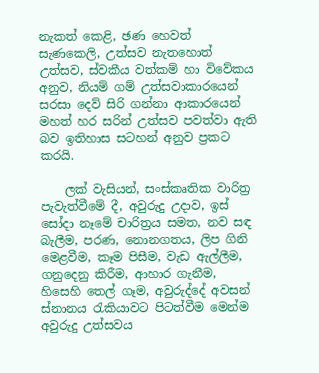නැකත් කෙළි, ඡණ හෙවත් සැණකෙලි, උත්සව නැතහොත් උත්සව, ස්‌වකීය වත්කම් හා විවේකය අනුව, නියම් ගම් උත්සවාකාරයෙන් සරසා දෙව් සිරි ගන්නා ආකාරයෙන් මහත් හර සරින් උත්සව පවත්වා ඇති බව ඉතිහාස සටහන් අනුව ප්‍රකට කරයි.

    ලක්‌ වැසියන්, සංස්‌කෘතික වාරිත්‍ර පැවැත්වීමේ දී, අවුරුදු උදාව, ඉස්‌ සෝදා නෑමේ චාරිත්‍රය සමත, නව සඳ බැලීම, පරණ, නොනගතය, ලිප ගිනි මෙළවීම, කෑම පිසීම, වැඩ ඇල්ලීම, ගනුදෙනු කිරීම, ආහාර ගැනීම, හිසෙහි තෙල් ගෑම, අවුරුද්දේ අවසන් ස්‌නානය රැකියාවට පිටත්වීම මෙන්ම අවුරුදු උත්සවය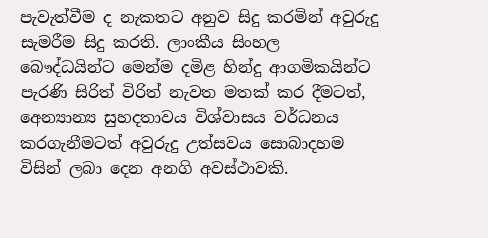පැවැත්වීම ද නැකතට අනුව සිදු කරමින් අවුරුදු සැමරීම සිදු කරති. ලාංකීය සිංහල බෞද්ධයින්ට මෙන්ම දමිළ හින්දු ආගමිකයින්ට පැරණි සිරිත් විරිත් නැවත මතක්‌ කර දීමටත්, අෙන්‍යාන්‍ය සුහදතාවය විශ්වාසය වර්ධනය කරගැනීමටත් අවුරුදු උත්සවය සොබාදහම විසින් ලබා දෙන අනගි අවස්‌ථාවකි.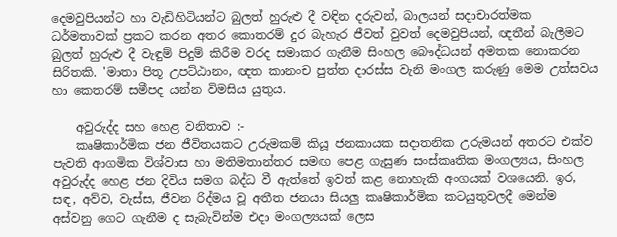දෙමවුපියන්ට හා වැඩිහිටියන්ට බුලත් හුරුළු දී වඳින දරුවන්, බාලයන් සදාචාරත්මක ධර්මතාවක්‌ ප්‍රකට කරන අතර කොතරම් දුර බැහැර ජීවත් වුවත් දෙමවුපියන්, ඥතීන් බැලීමට බුලත් හුරුළු දී වැඳුම් පිදුම් කිරීම වරද සමාකර ගැනීම සිංහල බෞද්ධයන් අමතක නොකරන සිරිතකි. 'මාතා පිතූ උපට්‌ඨානං, ඥත කානංච පුත්ත දාරස්‌ස වැනි මංගල කරුණු මෙම උත්සවය හා කෙතරම් සමීපද යන්න විමසිය යුතුය.

    අවුරුද්ද සහ හෙළ වනිතාව :-
    කෘෂිකාර්මික ජන ජීවිතයකට උරුමකම් කියූ ජනකායක සදාතනික උරුමයන් අතරට එක්‌ව පැවති ආගමික විශ්වාස හා මතිමතාන්තර සමඟ පෙළ ගැසුණ සංස්‌කෘතික මංගල්‍යය, සිංහල අවුරුද්ද හෙළ ජන දිවිය සමග බද්ධ වී ඇත්තේ ඉවත් කළ නොහැකි අංගයක්‌ වශයෙනි. ඉර, සඳ, අව්ව, වැස්‌ස, ජීවන රිද්මය වූ අතීත ජනයා සියලු කෘෂිකාර්මික කටයුතුවලදී මෙන්ම අස්‌වනු ගෙට ගැනීම ද සැබැවින්ම එදා මංගල්‍යයක්‌ ලෙස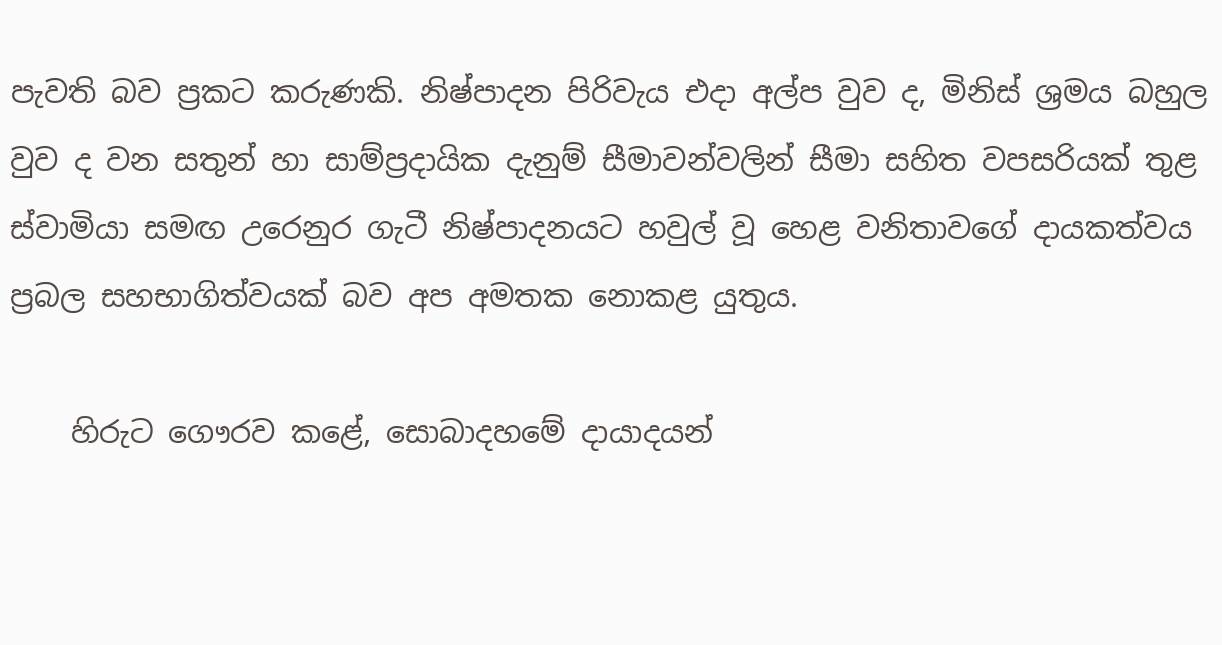පැවති බව ප්‍රකට කරුණකි. නිෂ්පාදන පිරිවැය එදා අල්ප වුව ද, මිනිස්‌ ශ්‍රමය බහුල වුව ද වන සතුන් හා සාම්ප්‍රදායික දැනුම් සීමාවන්වලින් සීමා සහිත වපසරියක්‌ තුළ ස්‌වාමියා සමඟ උරෙනුර ගැටී නිෂ්පාදනයට හවුල් වූ හෙළ වනිතාවගේ දායකත්වය ප්‍රබල සහභාගිත්වයක්‌ බව අප අමතක නොකළ යුතුය.

    හිරුට ගෞරව කළේ, සොබාදහමේ දායාදයන්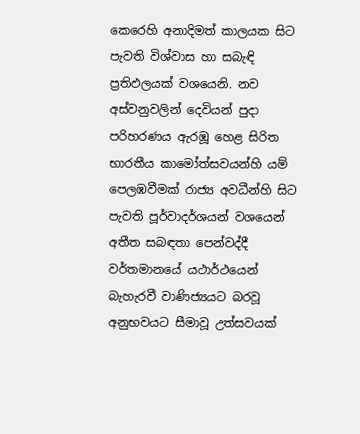කෙරෙහි අනාදිමත් කාලයක සිට පැවති විශ්වාස හා සබැඳි ප්‍රතිඵලයක්‌ වශයෙනි. නව අස්‌වනුවලින් දෙවියන් පුදා පරිහරණය ඇරඹූ හෙළ සිරිත භාරතීය කාමෝත්සවයන්හි යම් පෙලඹවීමක්‌ රාජ්‍ය අවධීන්හි සිට පැවති පූර්වාදර්ශයන් වශයෙන් අතීත සබඳතා පෙන්වද්දී වර්තමානයේ යථාර්ථයෙන් බැහැරවී වාණිජ්‍යයට බරවූ අනුභවයට සීමාවූ උත්සවයක්‌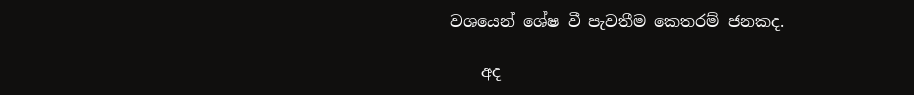වශයෙන් ශේෂ වී පැවතීම කෙතරම් ජනකද.

    අද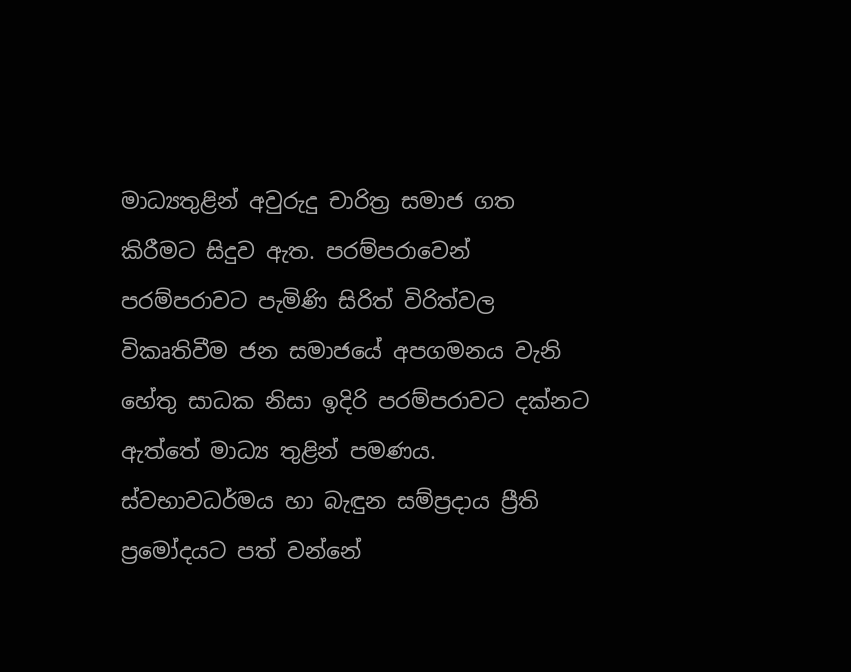මාධ්‍යතුළින් අවුරුදු චාරිත්‍ර සමාජ ගත කිරීමට සිදුව ඇත. පරම්පරාවෙන් පරම්පරාවට පැමිණි සිරිත් විරිත්වල විකෘතිවීම ජන සමාජයේ අපගමනය වැනි හේතු සාධක නිසා ඉදිරි පරම්පරාවට දක්‌නට ඇත්තේ මාධ්‍ය තුළින් පමණය. ස්‌වභාවධර්මය හා බැඳුන සම්ප්‍රදාය ප්‍රීති ප්‍රමෝදයට පත් වන්නේ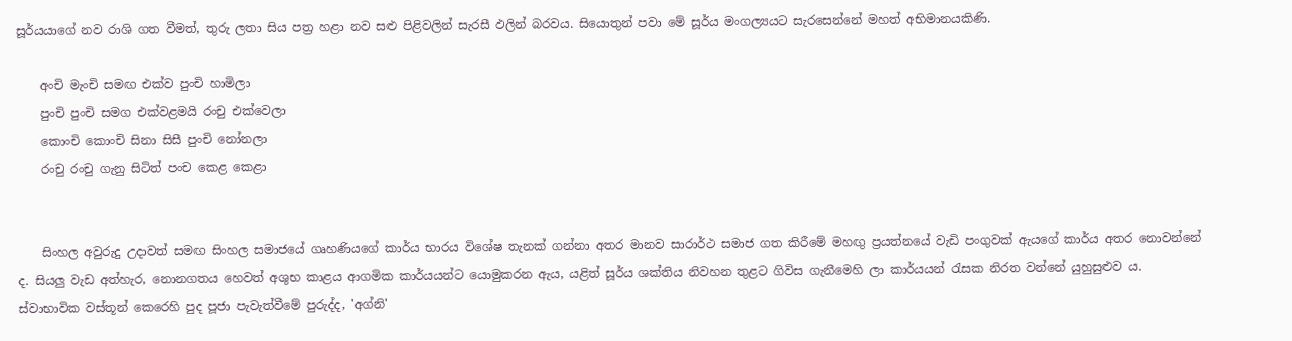සූර්යයාගේ නව රාශි ගත වීමත්, තුරු ලතා සිය පත්‍ර හළා නව සළු පිළිවලින් සැරසී ඵලින් බරවය. සියොතුන් පවා මේ සූර්ය මංගල්‍යයට සැරසෙන්නේ මහත් අභිමානයකිණි.

    අංචි මැංචි සමඟ එක්‌ව පුංචි හාමිලා
    පුංචි පුංචි සමග එක්‌වළමයි රංචු එක්‌වෙලා
    කොංචි කොංචි සිනා සිසී පුංචි නෝනලා
    රංචු රංචු ගැනු සිටිත් පංච කෙළ කෙළා


    සිංහල අවුරුදු උදාවත් සමඟ සිංහල සමාජයේ ගෘහණියගේ කාර්ය භාරය විශේෂ තැනක්‌ ගන්නා අතර මානව සාරාර්ථ සමාජ ගත කිරීමේ මහඟු ප්‍රයත්නයේ වැඩි පංගුවක්‌ ඇයගේ කාර්ය අතර නොවන්නේ ද. සියලු වැඩ අත්හැර, නොනගතය හෙවත් අශුභ කාළය ආගමික කාර්යයන්ට යොමුකරන ඇය, යළිත් සූර්ය ශක්‌තිය නිවහන තුළට ගිවිස ගැනීමෙහි ලා කාර්යයන් රැසක නිරත වන්නේ යුහුසුළුව ය. ස්‌වාභාවික වස්‌තූන් කෙරෙහි පුද පූජා පැවැත්වීමේ පුරුද්ද, 'අග්නි'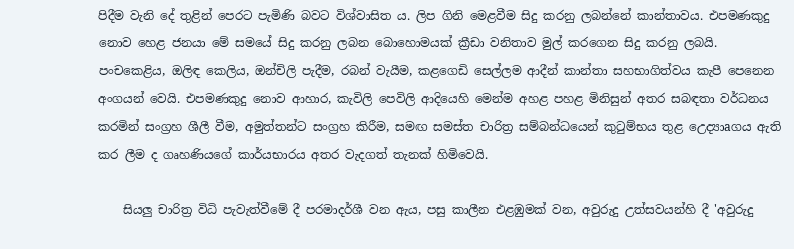පිදීම වැනි දේ තුළින් පෙරට පැමිණි බවට විශ්වාසිත ය. ලිප ගිනි මෙළවීම සිදු කරනු ලබන්නේ කාන්තාවය. එපමණකුදු නොව හෙළ ජනයා මේ සමයේ සිදු කරනු ලබන බොහොමයක්‌ ක්‍රීඩා වනිතාව මුල් කරගෙන සිදු කරනු ලබයි. පංචකෙළිය, ඔලිඳ කෙලිය, ඔන්චිලි පැදීම, රබන් වැයීම, කළගෙඩි සෙල්ලම ආදීන් කාන්තා සහභාගිත්වය කැපී පෙනෙන අංගයන් වෙයි. එපමණකුදු නොව ආහාර, කැවිලි පෙවිලි ආදියෙහි මෙන්ම අහළ පහළ මිනිසුන් අතර සබඳතා වර්ධනය කරමින් සංග්‍රහ ශීලී වීම, අමුත්තන්ට සංග්‍රහ කිරීම, සමඟ සමස්‌ත චාරිත්‍ර සම්බන්ධයෙන් කුටුම්භය තුළ උෙද්‍යාaගය ඇති කර ලීම ද ගෘහණියගේ කාර්යභාරය අතර වැදගත් තැනක්‌ හිමිවෙයි.

    සියලු චාරිත්‍ර විධි පැවැත්වීමේ දී පරමාදර්ශී වන ඇය, පසු කාලීන එළඹුමක්‌ වන, අවුරුදු උත්සවයන්හි දී 'අවුරුදු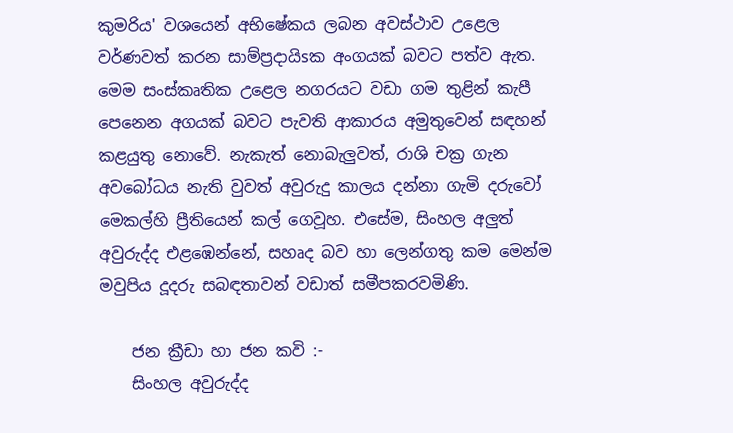කුමරිය' වශයෙන් අභිෂේකය ලබන අවස්‌ථාව උළෙල වර්ණවත් කරන සාම්ප්‍රදායිsක අංගයක්‌ බවට පත්ව ඇත. මෙම සංස්‌කෘතික උළෙල නගරයට වඩා ගම තුළින් කැපී පෙනෙන අගයක්‌ බවට පැවති ආකාරය අමුතුවෙන් සඳහන් කළයුතු නොවේ. නැකැත් නොබැලුවත්, රාශි චක්‍ර ගැන අවබෝධය නැති වුවත් අවුරුදු කාලය දන්නා ගැමි දරුවෝ මෙකල්හි ප්‍රීතියෙන් කල් ගෙවූහ. එසේම, සිංහල අලුත් අවුරුද්ද එළඹෙන්නේ, සහෘද බව හා ලෙන්ගතු කම මෙන්ම මවුපිය දූදරු සබඳතාවන් වඩාත් සමීපකරවමිණි.

    ජන ක්‍රීඩා හා ජන කවි :-
    සිංහල අවුරුද්ද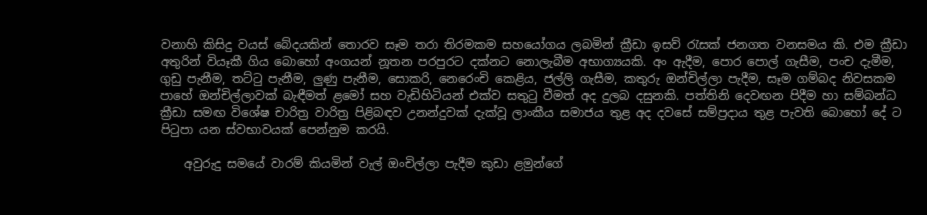වනාහි කිසිදු වයස්‌ බේදයකින් තොරව සෑම තරා තිරමකම සහයෝගය ලබමින් ක්‍රීඩා ඉසව් රැසක්‌ ජනගත වනසමය කි. එම ක්‍රීඩා අතුරින් වියෑකී ගිය බොහෝ අංගයන් නූතන පරපුරට දක්‌නට නොලැබීම අභාග්‍යයකි. අං ඇදීම, පොර පොල් ගැසීම, පංච දැමීම, ගුඩු පැනීම, තට්‌ටු පැනීම, ලුණු පැනීම, සොකරි, නෙරෙංචි කෙළිය, ජල්ලි ගැසීම, කතුරු ඔන්චිල්ලා පැදීම, සෑම ගම්බද නිවසකම පාහේ ඔන්චිල්ලාවක්‌ බැඳීමත් ළමෝ සහ වැඩිහිටියන් එක්‌ව සතුටු වීමත් අද දුලබ දසුනකි. පත්තිනි දෙවඟන පිදීම හා සම්බන්ධ ක්‍රීඩා සමඟ විශේෂ චාරිත්‍ර වාරිත්‍ර පිළිබඳව උනන්දුවක්‌ දැක්‌වූ ලාංකීය සමාජය තුළ අද දවසේ සම්ප්‍රදාය තුළ පැවති බොහෝ දේ ට පිටුපා යන ස්‌වභාවයක්‌ පෙන්නුම කරයි.

    අවුරුදු සමයේ වාරම් කියමින් වැල් ඔංචිල්ලා පැදීම කුඩා ළමුන්ගේ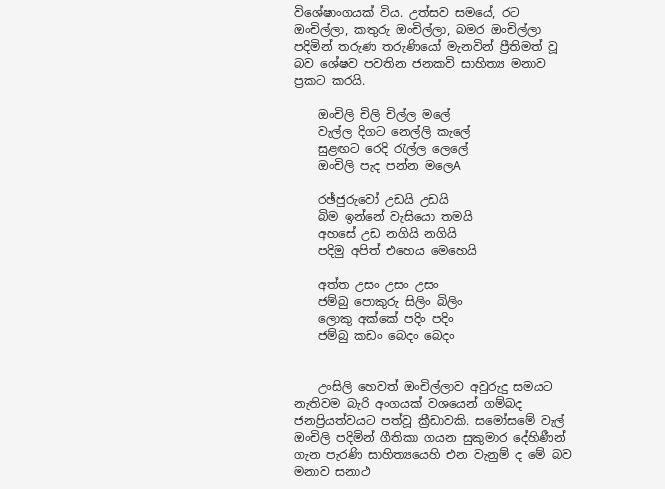විශේෂාංගයක්‌ විය. උත්සව සමයේ, රට ඔංචිල්ලා, කතුරු ඔංචිල්ලා, බමර ඔංචිල්ලා පදිමින් තරුණ තරුණියෝ මැනවින් ප්‍රීතිමත් වූ බව ශේෂව පවතින ජනකවි සාහිත්‍ය මනාව ප්‍රකට කරයි.

    ඔංචිලි චිලි චිල්ල මලේ
    වැල්ල දිගට නෙල්ලි කැලේ
    සුළඟට රෙදි රැල්ල ලෙලේ
    ඔංචිලි පැද පන්න මලෙA

    රඡ්ජුරුවෝ උඩයි උඩයි
    බිම ඉන්නේ වැසියො තමයි
    අහසේ උඩ නගියි නගියි
    පදිමු අපිත් එහෙය මෙහෙයි

    අත්ත උසං උසං උසං
    ජම්බු පොකුරු සිලිං බිලිං
    ලොකු අක්‌කේ පදිං පදිං
    ජම්බු කඩං බෙදං බෙදං


    උංසිලි හෙවත් ඔංචිල්ලාව අවුරුදු සමයට නැතිවම බැරි අංගයක්‌ වශයෙන් ගම්බද ජනප්‍රියත්වයට පත්වූ ක්‍රීඩාවකි. සමෝසමේ වැල් ඔංචිලි පදිමින් ගීතිකා ගයන සුකුමාර දේහිණීන් ගැන පැරණි සාහිත්‍යයෙහි එන වැනුම් ද මේ බව මනාව සනාථ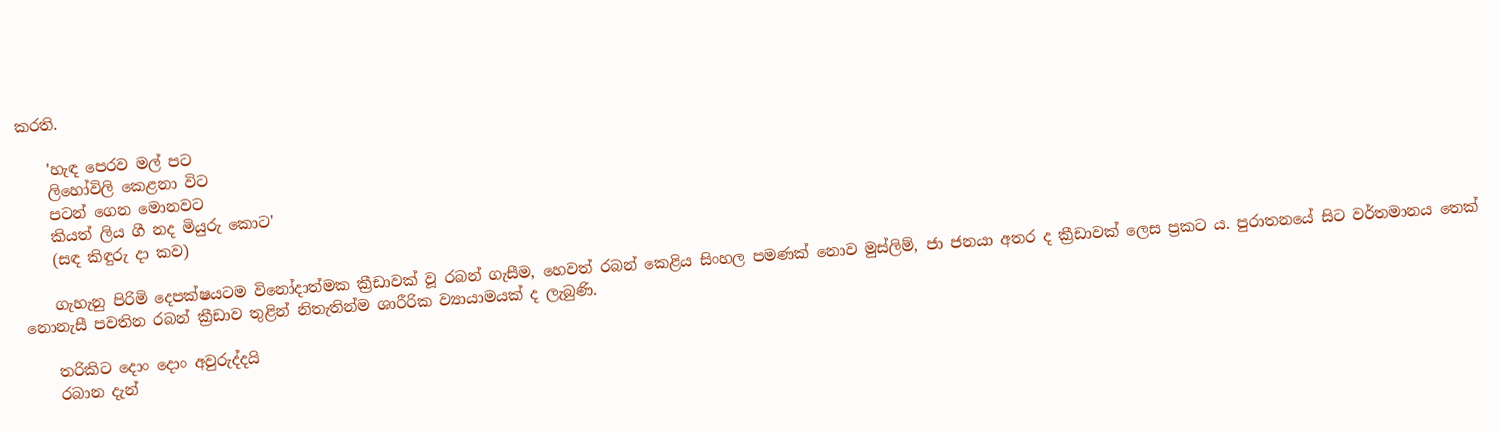කරති.

    'හැඳ පෙරව මල් පට
    ලිහෝවිලි කෙළනා විට
    පටන් ගෙන මොනවට
    කියත් ලිය ගී නද මියුරු කොට'
    (සඳ කිඳුරු දා කව)

    ගැහැනු පිරිමි දෙපක්‌ෂයටම විනෝදාත්මක ක්‍රීඩාවක්‌ වූ රබන් ගැසීම, හෙවත් රබන් කෙළිය සිංහල පමණක්‌ නොව මුස්‌ලිම්, ජා ජනයා අතර ද ක්‍රීඩාවක්‌ ලෙස ප්‍රකට ය. පුරාතනයේ සිට වර්තමානය තෙක්‌ නොනැසී පවතින රබන් ක්‍රීඩාව තුළින් නිතැතින්ම ශාරීරික ව්‍යායාමයක්‌ ද ලැබුණි.

    තරිකිට දොං දොං අවුරුද්දයි
    රබාන දැන්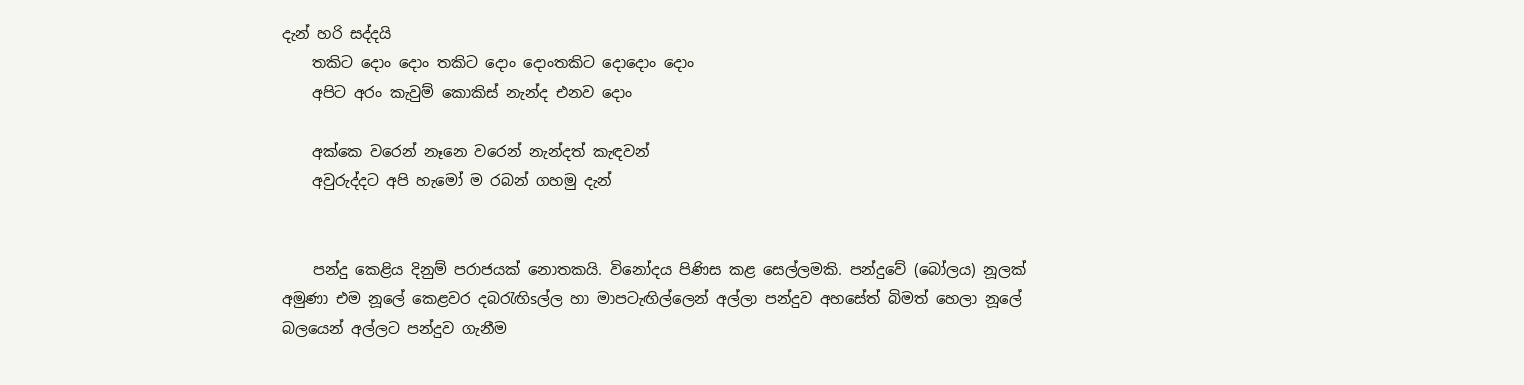දැන් හරි සද්දයි
    තකිට දොං දොං තකිට දොං දොංතකිට දොදොං දොං
    අපිට අරං කැවුම් කොකිස්‌ නැන්ද එනව දොං

    අක්‌කෙ වරෙන් නෑනෙ වරෙන් නැන්දත් කැඳවන්
    අවුරුද්දට අපි හැමෝ ම රබන් ගහමු දැන්


    පන්දු කෙළිය දිනුම් පරාජයක්‌ නොතකයි. විනෝදය පිණිස කළ සෙල්ලමකි. පන්දුවේ (බෝලය) නූලක්‌ අමුණා එම නූලේ කෙළවර දබරැඟිsල්ල හා මාපටැඟිල්ලෙන් අල්ලා පන්දුව අහසේත් බිමත් හෙලා නූලේ බලයෙන් අල්ලට පන්දුව ගැනීම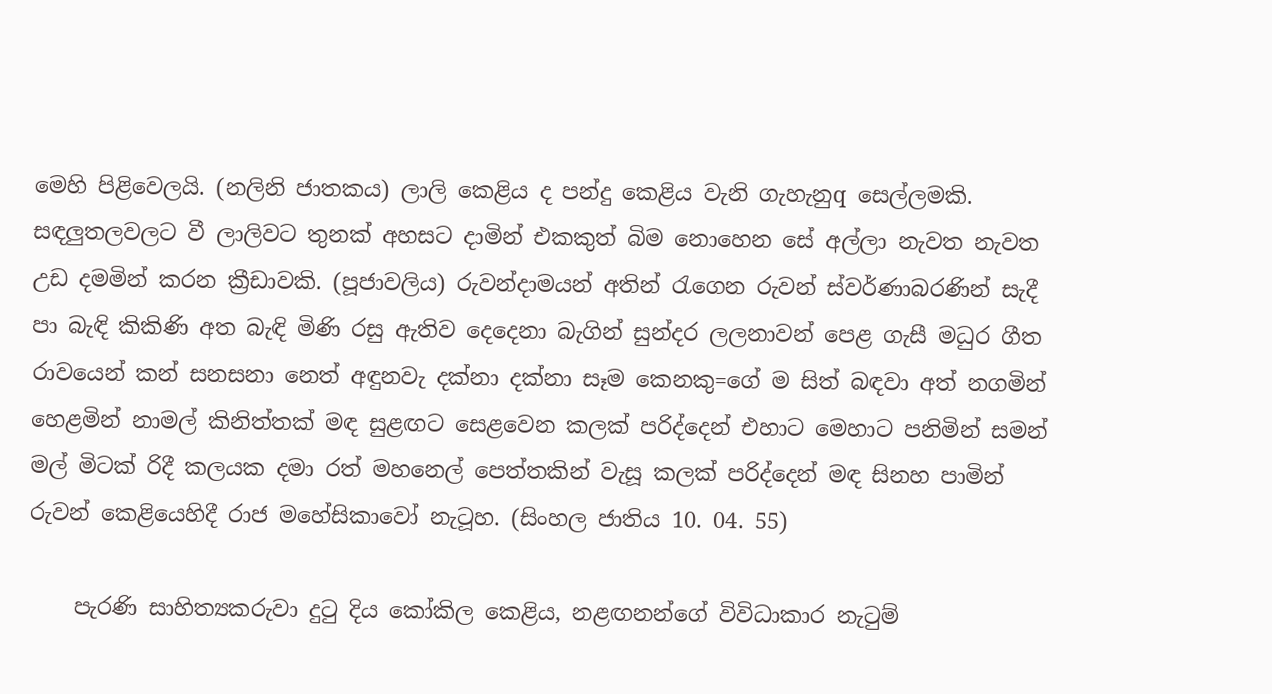මෙහි පිළිවෙලයි. (නලිනි ජාතකය) ලාලි කෙළිය ද පන්දු කෙළිය වැනි ගැහැනුq සෙල්ලමකි. සඳලුතලවලට වී ලාලිවට තුනක්‌ අහසට දාමින් එකකුත් බිම නොහෙන සේ අල්ලා නැවත නැවත උඩ දමමින් කරන ක්‍රීඩාවකි. (පූජාවලිය) රුවන්දාමයන් අතින් රැගෙන රුවන් ස්‌වර්ණාබරණින් සැදී පා බැඳි කිකිණි අත බැඳි මිණි රසු ඇතිව දෙදෙනා බැගින් සුන්දර ලලනාවන් පෙළ ගැසී මධුර ගීත රාවයෙන් කන් සනසනා නෙත් අඳුනවැ දක්‌නා දක්‌නා සෑම කෙනකු=ගේ ම සිත් බඳවා අත් නගමින් හෙළමින් නාමල් කිනිත්තක්‌ මඳ සුළඟට සෙළවෙන කලක්‌ පරිද්දෙන් එහාට මෙහාට පනිමින් සමන් මල් මිටක්‌ රිදී කලයක දමා රත් මහනෙල් පෙත්තකින් වැසූ කලක්‌ පරිද්දෙන් මඳ සිනහ පාමින් රුවන් කෙළියෙහිදී රාජ මහේසිකාවෝ නැටූහ. (සිංහල ජාතිය 10. 04. 55)

    පැරණි සාහිත්‍යකරුවා දුටු දිය කෝකිල කෙළිය, නළඟනන්ගේ විවිධාකාර නැටුම්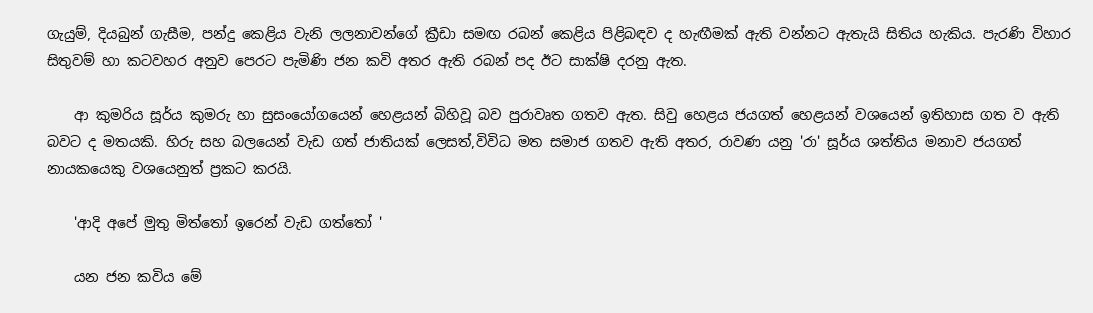ගැයුම්, දියබුන් ගැසීම, පන්දු කෙළිය වැනි ලලනාවන්ගේ ක්‍රීඩා සමඟ රබන් කෙළිය පිළිබඳව ද හැඟීමක්‌ ඇති වන්නට ඇතැයි සිතිය හැකිය. පැරණි විහාර සිතුවම් හා කටවහර අනුව පෙරට පැමිණි ජන කවි අතර ඇති රබන් පද ඊට සාක්‌ෂි දරනු ඇත.

    ආ කුමරිය සූර්ය කුමරු හා සුසංයෝගයෙන් හෙළයන් බිහිවූ බව පුරාවෘත ගතව ඇත. සිවු හෙළය ජයගත් හෙළයන් වශයෙන් ඉතිහාස ගත ව ඇති බවට ද මතයකි. හිරු සහ බලයෙන් වැඩ ගත් ජාතියක්‌ ලෙසත්,විවිධ මත සමාජ ගතව ඇති අතර, රාවණ යනු 'රා' සූර්ය ශත්තිය මනාව ජයගත් නායකයෙකු වශයෙනුත් ප්‍රකට කරයි.

    'ආදි අපේ මුතු මිත්තෝ ඉරෙන් වැඩ ගත්තෝ '

    යන ජන කවිය මේ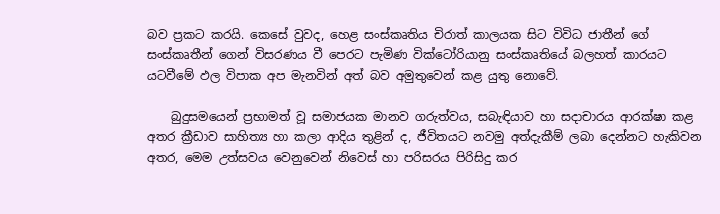බව ප්‍රකට කරයි. කෙසේ වුවද, හෙළ සංස්‌කෘතිය චිරාත් කාලයක සිට විවිධ ජාතීන් ගේ සංස්‌කෘතීන් ගෙන් විසරණය වී පෙරට පැමිණ වික්‌ටෝරියානු සංස්‌කෘතියේ බලහත් කාරයට යටවීමේ ඵල විපාක අප මැනවින් අත් බව අමුතුවෙන් කළ යුතු නොවේ.

    බුදුසමයෙන් ප්‍රභාමත් වූ සමාජයක මානව ගරුත්වය, සබැඳියාව හා සදාචාරය ආරක්‌ෂා කළ අතර ක්‍රීඩාව සාහිත්‍ය හා කලා ආදිය තුළින් ද, ජීවිතයට නවමු අත්දැකීම් ලබා දෙන්නට හැකිවන අතර, මෙම උත්සවය වෙනුවෙන් නිවෙස්‌ හා පරිසරය පිරිසිදු කර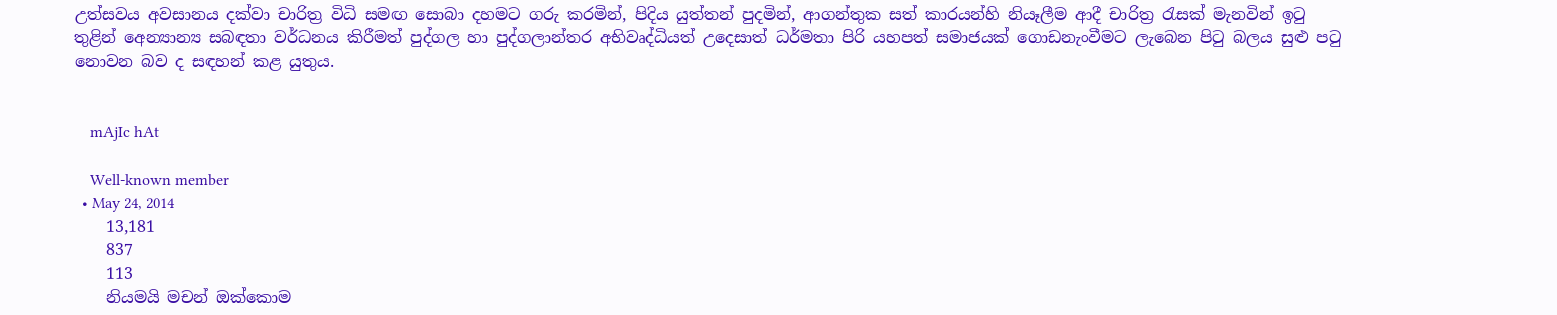උත්සවය අවසානය දක්‌වා චාරිත්‍ර විධි සමඟ සොබා දහමට ගරු කරමින්, පිදිය යුත්තන් පුදමින්, ආගන්තුක සත් කාරයන්හි නියෑලීම ආදී චාරිත්‍ර රැසක්‌ මැනවින් ඉටු තුළින් අෙන්‍යාන්‍ය සබඳතා වර්ධනය කිරීමත් පුද්ගල හා පුද්ගලාන්තර අභිවෘද්ධියත් උදෙසාත් ධර්මතා පිරි යහපත් සමාජයක්‌ ගොඩනැංවීමට ලැබෙන පිටු බලය සුළු පටු නොවන බව ද සඳහන් කළ යුතුය.


    mAjIc hAt

    Well-known member
  • May 24, 2014
    13,181
    837
    113
    නියමයි මචන් ඔක්කොම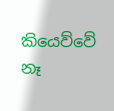කියෙව්වේ නෑ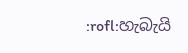:rofl:හැබැයි